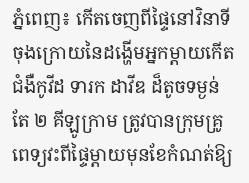ភ្នំពេញ៖ កើតចេញពីផ្ទៃនៅវិនាទីចុងក្រោយនៃដង្ហើមអ្នកម្ដាយកើតជំងឺកូវីដ ទារក ដាវីឌ ដ៏តូចទម្ងន់តែ ២ គីឡូក្រាម ត្រូវបានក្រុមគ្រូពេទ្យវះពីផ្ទៃម្ដាយមុនខែកំណត់ឱ្យ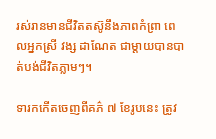រស់រានមានជីវិតតស៊ូនឹងភាពកំព្រា ពេលអ្នកស្រី វង្ស ដាណែត ជាម្ដាយបានបាត់បង់ជីវិតភ្លាមៗ។

ទារកកើតចេញពីគភ៌ ៧ ខែរូបនេះ ត្រូវ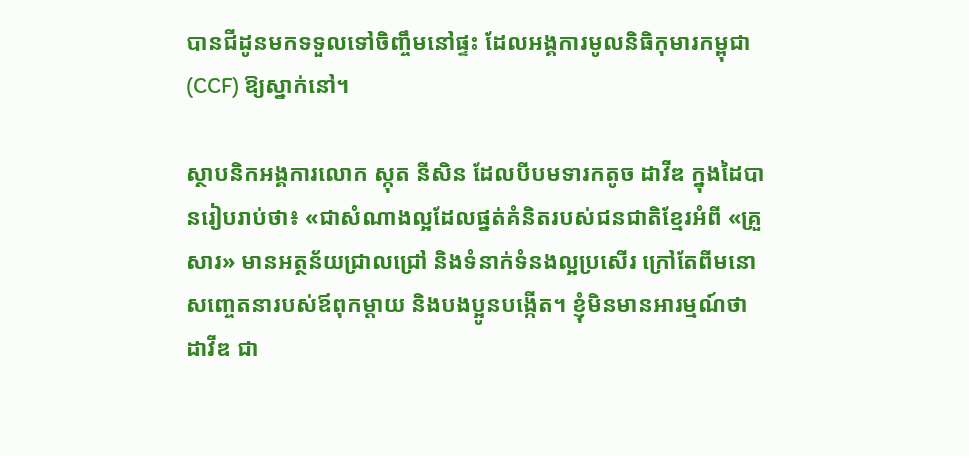បានជីដូនមកទទួលទៅចិញ្ចឹមនៅផ្ទះ ដែលអង្គការមូលនិធិកុមារកម្ពុជា (CCF) ឱ្យស្នាក់នៅ។

ស្ថាបនិកអង្គការលោក ស្កុត នីសិន ដែលបីបមទារកតូច ដាវីឌ ក្នុងដៃបានរៀបរាប់ថា៖ «ជាសំណាងល្អដែលផ្នត់គំនិតរបស់ជនជាតិខ្មែរអំពី «គ្រួសារ» មានអត្ថន័យជ្រាលជ្រៅ និងទំនាក់ទំនងល្អប្រសើរ ក្រៅតែពីមនោសញ្ចេតនារបស់ឪពុកម្តាយ និងបងប្អូនបង្កើត។ ខ្ញុំមិនមានអារម្មណ៍ថា ដាវីឌ ជា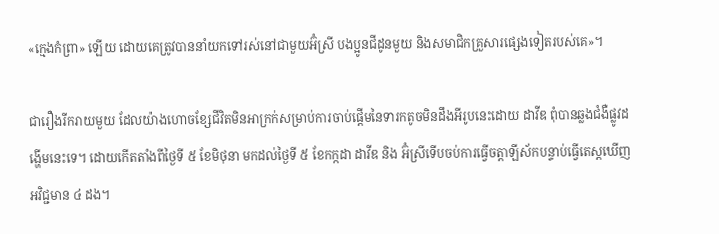«ក្មេងកំព្រា» ឡើយ ដោយគេត្រូវបាននាំយកទៅរស់នៅជាមួយអ៊ំស្រី បងប្អូនជីដូនមួយ និងសមាជិកគ្រួសារផ្សេងទៀតរបស់គេ»។

ជារឿងរីករាយមួយ ដែលយ៉ាងហោចខ្សែជីវិតមិនអាក្រក់សម្រាប់ការចាប់ផ្ដើមនៃទារកតូចមិនដឹងអីរូបនេះដោយ ដាវីឌ ពុំបានឆ្លងជំងឺផ្លូវដង្ហើមនេះទេ។ ដោយកើតតាំងពីថ្ងៃទី ៥ ខែមិថុនា មកដល់ថ្ងៃទី ៥ ខែកក្កដា ដាវីឌ និង អ៊ំស្រីទើបចប់ការធ្វើចត្តាឡីស័កបន្ទាប់ធ្វើតេស្តឃើញអវិជ្ជមាន ៤ ដង។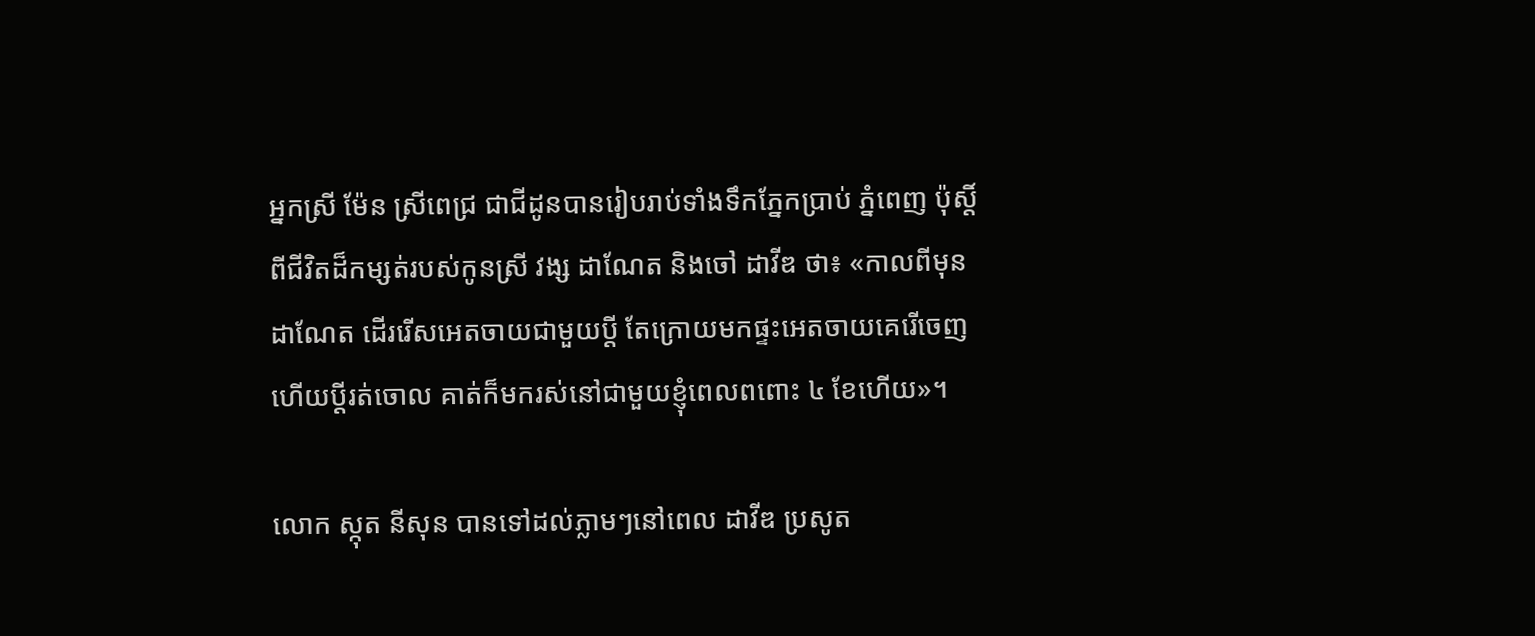អ្នកស្រី ម៉ែន ស្រីពេជ្រ ជាជីដូនបានរៀបរាប់ទាំងទឹកភ្នែកប្រាប់ ភ្នំពេញ ប៉ុស្តិ៍ ពីជីវិតដ៏កម្សត់របស់កូនស្រី វង្ស ដាណែត និងចៅ ដាវីឌ ថា៖ «កាលពីមុន ដាណែត ដើររើសអេតចាយជាមួយប្ដី តែក្រោយមកផ្ទះអេតចាយគេរើចេញ ហើយប្ដីរត់ចោល គាត់ក៏មករស់នៅជាមួយខ្ញុំពេលពពោះ ៤ ខែហើយ»។

លោក ស្កុត នីសុន បានទៅដល់ភ្លាមៗនៅពេល ដាវីឌ ប្រសូត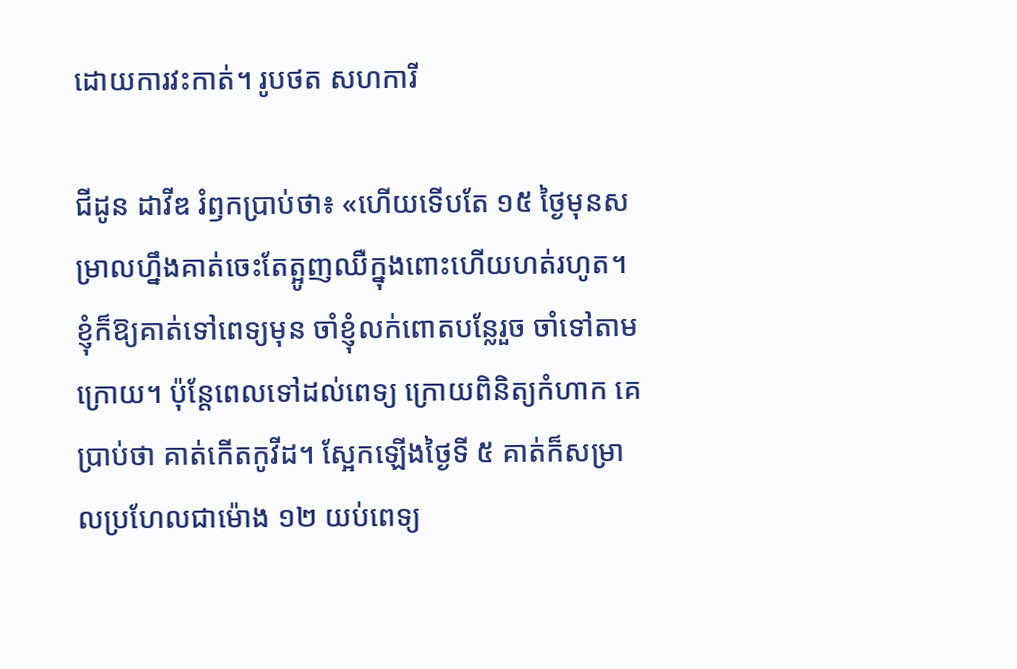ដោយការវះកាត់។ រូបថត សហការី

ជីដូន ដាវីឌ រំឭកប្រាប់ថា៖ «ហើយទើបតែ ១៥ ថ្ងៃមុនសម្រាលហ្នឹងគាត់ចេះតែត្អូញឈឺក្នុងពោះហើយហត់រហូត។ ខ្ញុំក៏ឱ្យគាត់ទៅពេទ្យមុន ចាំខ្ញុំលក់ពោតបន្លែរួច ចាំទៅតាមក្រោយ។ ប៉ុន្តែពេលទៅដល់ពេទ្យ ក្រោយពិនិត្យកំហាក គេប្រាប់ថា គាត់កើតកូវីដ។ ស្អែកឡើងថ្ងៃទី ៥ គាត់ក៏សម្រាលប្រហែលជាម៉ោង ១២ យប់ពេទ្យ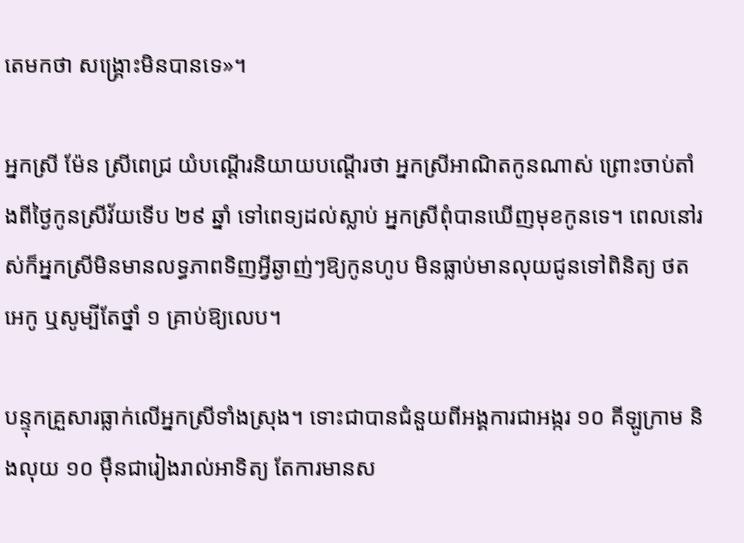តេមកថា សង្គ្រោះមិនបានទេ»។

អ្នកស្រី ម៉ែន ស្រីពេជ្រ យំបណ្ដើរនិយាយបណ្ដើរថា អ្នកស្រីអាណិតកូនណាស់ ព្រោះចាប់តាំងពីថ្ងៃកូនស្រីវ័យទើប ២៩ ឆ្នាំ ទៅពេទ្យដល់ស្លាប់ អ្នកស្រីពុំបានឃើញមុខកូនទេ។ ពេលនៅរស់ក៏អ្នកស្រីមិនមានលទ្ធភាពទិញអ្វីឆ្ងាញ់ៗឱ្យកូនហូប មិនធ្លាប់មានលុយជូនទៅពិនិត្យ ថតអេកូ ឬសូម្បីតែថ្នាំ ១ គ្រាប់ឱ្យលេប។

បន្ទុកគ្រួសារធ្លាក់លើអ្នកស្រីទាំងស្រុង។ ទោះជាបានជំនួយពីអង្គការជាអង្ករ ១០ គីឡូក្រាម និងលុយ ១០ ម៉ឺនជារៀងរាល់អាទិត្យ តែការមានស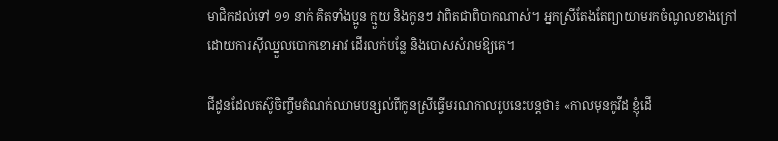មាជិកដល់ទៅ ១១ នាក់ គិតទាំងប្អូន ក្មួយ និងកូនៗ វាពិតជាពិបាកណាស់។ អ្នកស្រីតែងតែព្យាយាមរកចំណូលខាងក្រៅដោយការស៊ីឈ្នួលបោកខោអាវ ដើរលក់បន្លែ និងបោសសំរាមឱ្យគេ។

ជីដូនដែលតស៊ូចិញ្ចឹមតំណក់ឈាមបន្សល់ពីកូនស្រីធ្វើមរណកាលរូបនេះបន្តថា៖ «កាលមុនកូវីដ ខ្ញុំដើ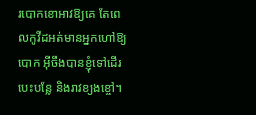របោកខោអាវឱ្យគេ តែពេលកូវីដអត់មានអ្នកហៅឱ្យបោក អ៊ីចឹងបានខ្ញុំទៅដើរបេះបន្លែ និងរាវខ្យងខ្ចៅ។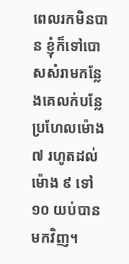ពេលរកមិនបាន ខ្ញុំក៏ទៅបោសសំរាមកន្លែងគេលក់បន្លែ ប្រហែលម៉ោង ៧ រហូតដល់ម៉ោង ៩ ទៅ ១០ យប់បានមកវិញ។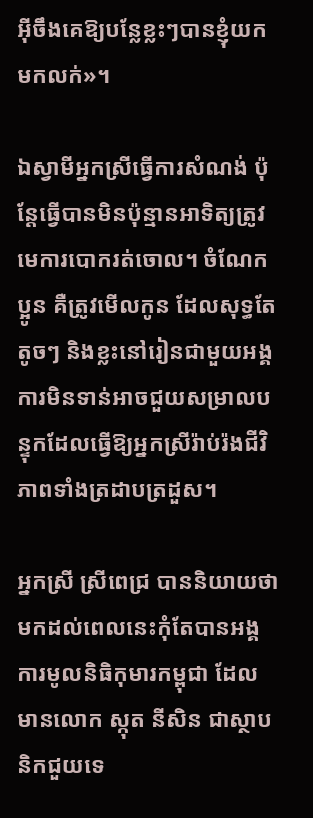អ៊ីចឹងគេឱ្យបន្លែខ្លះៗបានខ្ញុំយកមកលក់»។

ឯស្វាមីអ្នកស្រីធ្វើការសំណង់ ប៉ុន្តែធ្វើបានមិនប៉ុន្មានអាទិត្យត្រូវមេការបោករត់ចោល។ ចំណែកប្អូន គឺត្រូវមើលកូន ដែលសុទ្ធតែតូចៗ និងខ្លះនៅរៀនជាមួយអង្គការមិនទាន់អាចជួយសម្រាលបន្ទុកដែលធ្វើឱ្យអ្នកស្រីរ៉ាប់រ៉ងជីវិភាពទាំងត្រដាបត្រដួស។

អ្នកស្រី ស្រីពេជ្រ បាននិយាយថា មកដល់ពេលនេះកុំតែបានអង្គការមូលនិធិកុមារកម្ពុជា ដែលមានលោក ស្កុត នីសិន ជាស្ថាបនិកជួយទេ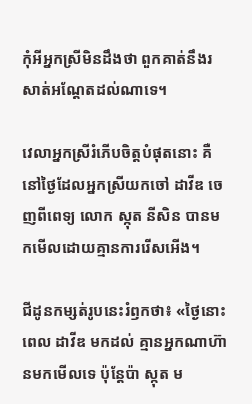កុំអីអ្នកស្រីមិនដឹងថា ពួកគាត់នឹងរសាត់អណ្ដែតដល់ណាទេ។

វេលាអ្នកស្រីរំភើបចិត្តបំផុតនោះ គឺនៅថ្ងៃដែលអ្នកស្រីយកចៅ ដាវីឌ ចេញពីពេទ្យ លោក ស្កុត នីសិន បានមកមើលដោយគ្មានការរើសអើង។

ជីដូនកម្សត់រូបនេះរំឭកថា៖ «ថ្ងៃនោះពេល ដាវីឌ មកដល់ គ្មានអ្នកណាហ៊ានមកមើលទេ ប៉ុន្តែប៉ា ស្កុត ម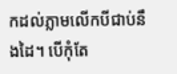កដល់ភ្លាមលើកបីជាប់នឹងដៃ។ បើកុំតែ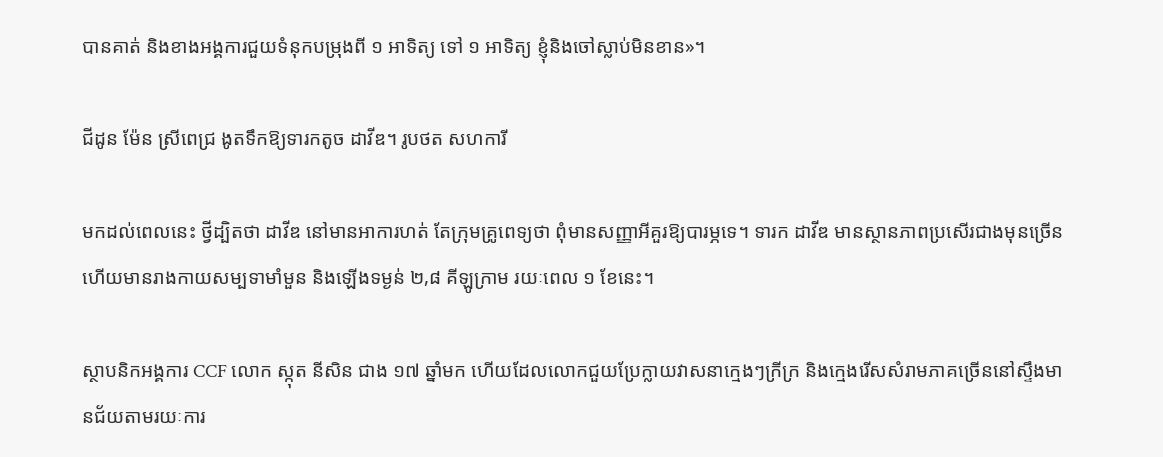បានគាត់ និងខាងអង្គការជួយទំនុកបម្រុងពី ១ អាទិត្យ ទៅ ១ អាទិត្យ ខ្ញុំនិងចៅស្លាប់មិនខាន»។

ជីដូន ម៉ែន ស្រីពេជ្រ ងូតទឹកឱ្យទារកតូច ដាវីឌ។ រូបថត សហការី

មកដល់ពេលនេះ ថ្វីដ្បិតថា ដាវីឌ នៅមានអាការហត់ តែក្រុមគ្រូពេទ្យថា ពុំមានសញ្ញាអីគួរឱ្យបារម្ភទេ។ ទារក ដាវីឌ មានស្ថានភាពប្រសើរជាងមុនច្រើន ហើយមានរាងកាយសម្បទាមាំមួន និងឡើងទម្ងន់ ២,៨ គីឡូក្រាម រយៈពេល ១ ខែនេះ។

ស្ថាបនិកអង្គការ CCF លោក ស្កុត នីសិន ជាង ១៧ ឆ្នាំមក ហើយដែលលោកជួយប្រែក្លាយវាសនាក្មេងៗក្រីក្រ និងក្មេងរើសសំរាមភាគច្រើននៅស្ទឹងមានជ័យតាមរយៈការ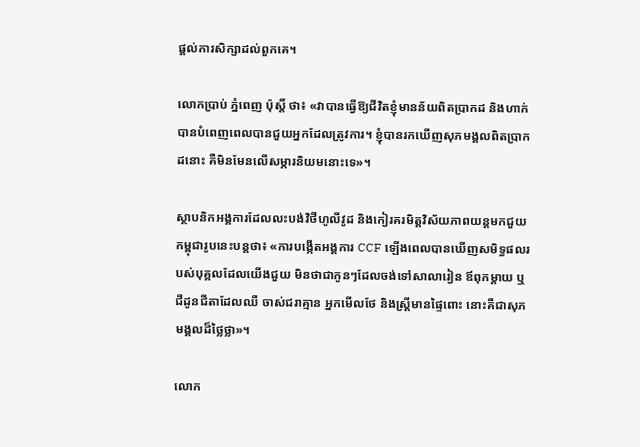ផ្ដល់ការសិក្សាដល់ពួកគេ។

លោកប្រាប់ ភ្នំពេញ ប៉ុស្ដិ៍ ថា៖ «វាបានធ្វើឱ្យជីវិតខ្ញុំមានន័យពិតប្រាកដ និងហាក់បានបំពេញពេលបានជួយអ្នកដែលត្រូវការ។ ខ្ញុំបានរកឃើញសុភមង្គលពិតប្រាកដនោះ គឺមិនមែនលើសម្ភារនិយមនោះទេ»។

ស្ថាបនិកអង្គការដែលលះបង់វិថីហូលីវូដ និងកៀរគរមិត្តវិស័យភាពយន្តមកជួយកម្ពុជារូបនេះបន្តថា៖ «ការបង្កើតអង្គការ CCF ឡើងពេលបានឃើញសមិទ្ធផលរបស់បុគ្គលដែលយើងជួយ មិនថាជាកូនៗដែលចង់ទៅសាលារៀន ឪពុកម្តាយ ឬជីដូនជីតាដែលឈឺ ចាស់ជរាគ្មាន អ្នកមើលថែ និងស្ត្រីមានផ្ទៃពោះ នោះគឺជាសុភមង្គលដ៏ថ្លៃថ្លា»។

លោក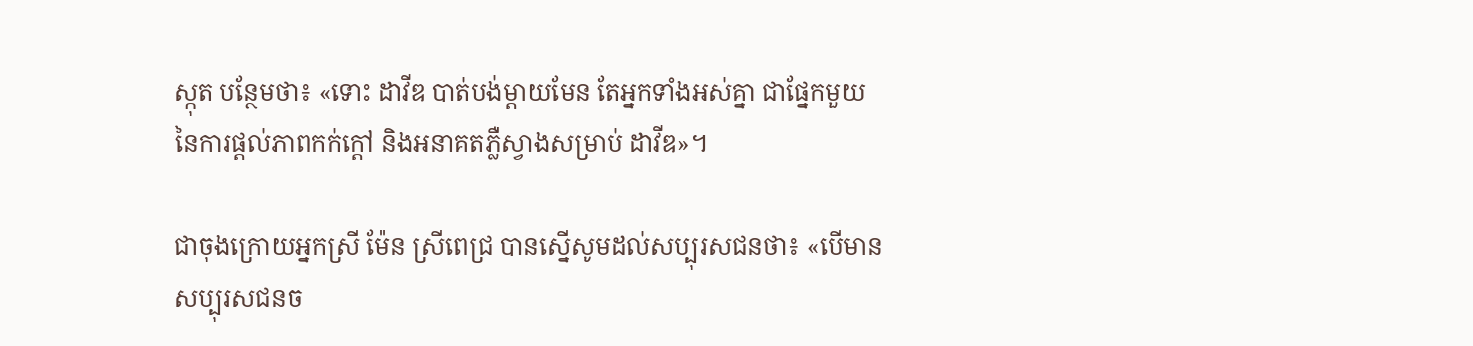ស្កុត បន្ថែមថា៖ «ទោះ ដាវីឌ បាត់បង់ម្តាយមែន តែអ្នកទាំងអស់គ្នា ជាផ្នែកមួយនៃការផ្ដល់ភាពកក់ក្តៅ និងអនាគតភ្លឺស្វាងសម្រាប់ ដាវីឌ»។

ជាចុងក្រោយអ្នកស្រី ម៉ែន ស្រីពេជ្រ បានស្នើសូមដល់សប្បុរសជនថា៖ «បើមានសប្បុរសជនច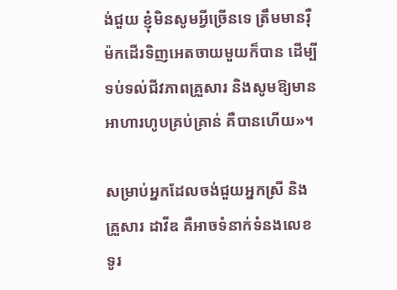ង់ជួយ ខ្ញុំមិនសូមអ្វីច្រើនទេ ត្រឹមមានរ៉ឺម៉កដើរទិញអេតចាយមួយក៏បាន ដើម្បីទប់ទល់ជីវភាពគ្រួសារ និងសូមឱ្យមានអាហារហូបគ្រប់គ្រាន់ គឺបានហើយ»។

សម្រាប់អ្នកដែលចង់ជួយអ្នកស្រី និងគ្រួសារ ដាវីឌ គឺអាចទំនាក់ទំនងលេខទូរ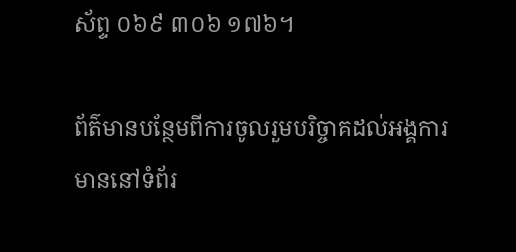ស័ព្ទ ០៦៩ ៣០៦ ១៧៦។

ព័ត៌មានបន្ថែមពីការចូលរួមបរិច្ចាគដល់អង្គការមាននៅទំព័រ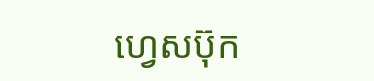ហ្វេសប៊ុក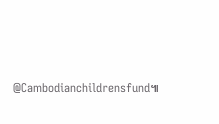@Cambodianchildrensfund៕